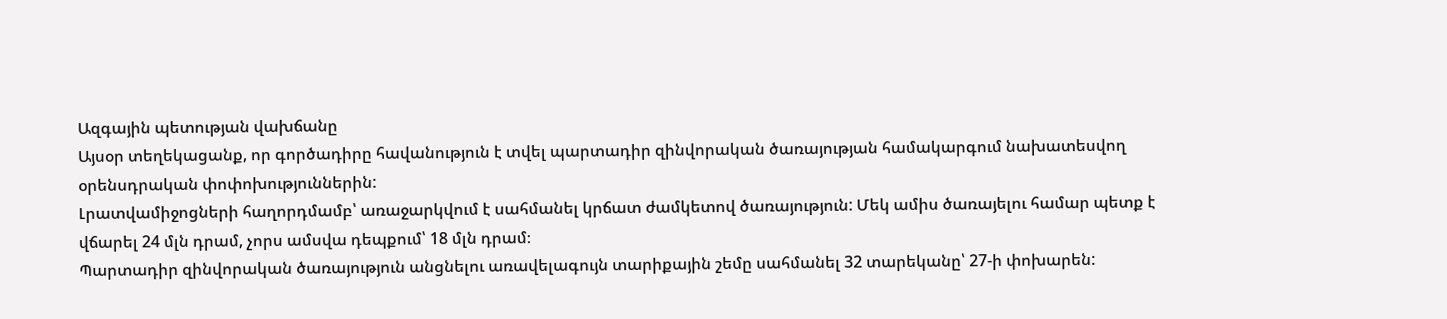Ազգային պետության վախճանը
Այսօր տեղեկացանք, որ գործադիրը հավանություն է տվել պարտադիր զինվորական ծառայության համակարգում նախատեսվող օրենսդրական փոփոխություններին:
Լրատվամիջոցների հաղորդմամբ՝ առաջարկվում է սահմանել կրճատ ժամկետով ծառայություն: Մեկ ամիս ծառայելու համար պետք է վճարել 24 մլն դրամ, չորս ամսվա դեպքում՝ 18 մլն դրամ։
Պարտադիր զինվորական ծառայություն անցնելու առավելագույն տարիքային շեմը սահմանել 32 տարեկանը՝ 27-ի փոխարեն: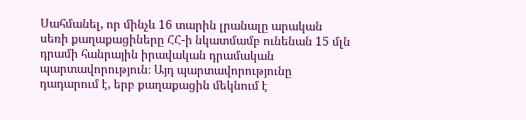Սահմանել, որ մինչև 16 տարին լրանալը արական սեռի քաղաքացիները ՀՀ-ի նկատմամբ ունենան 15 մլն դրամի հանրային իրավական դրամական պարտավորություն։ Այդ պարտավորությունը դադարում է, երբ քաղաքացին մեկնում է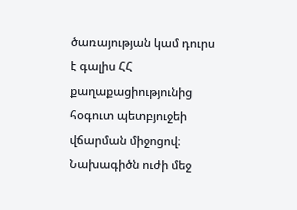ծառայության կամ դուրս է գալիս ՀՀ քաղաքացիությունից հօգուտ պետբյուջեի վճարման միջոցով։
Նախագիծն ուժի մեջ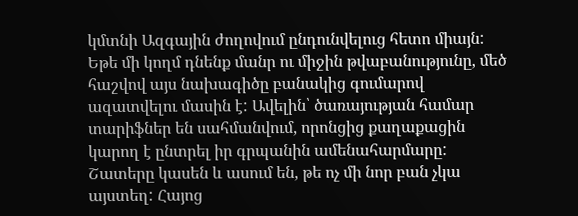կմտնի Ազգային ժողովում ընդունվելուց հետո միայն:
Եթե մի կողմ դնենք մանր ու միջին թվաբանությունը, մեծ հաշվով այս նախագիծը բանակից գումարով ազատվելու մասին է: Ավելին՝ ծառայության համար տարիֆներ են սահմանվում, որոնցից քաղաքացին կարող է ընտրել իր գրպանին ամենահարմարը: Շատերը կասեն և ասում են, թե ոչ մի նոր բան չկա այստեղ: Հայոց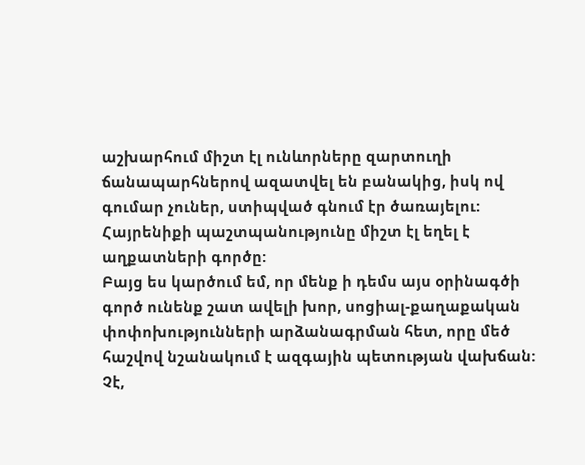աշխարհում միշտ էլ ունևորները զարտուղի ճանապարհներով ազատվել են բանակից, իսկ ով գումար չուներ, ստիպված գնում էր ծառայելու: Հայրենիքի պաշտպանությունը միշտ էլ եղել է աղքատների գործը:
Բայց ես կարծում եմ, որ մենք ի դեմս այս օրինագծի գործ ունենք շատ ավելի խոր, սոցիալ-քաղաքական փոփոխությունների արձանագրման հետ, որը մեծ հաշվով նշանակում է ազգային պետության վախճան: Չէ,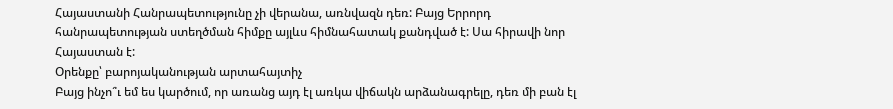Հայաստանի Հանրապետությունը չի վերանա, առնվազն դեռ: Բայց Երրորդ հանրապետության ստեղծման հիմքը այլևս հիմնահատակ քանդված է: Սա հիրավի նոր Հայաստան է:
Օրենքը՝ բարոյականության արտահայտիչ
Բայց ինչո՞ւ եմ ես կարծում, որ առանց այդ էլ առկա վիճակն արձանագրելը, դեռ մի բան էլ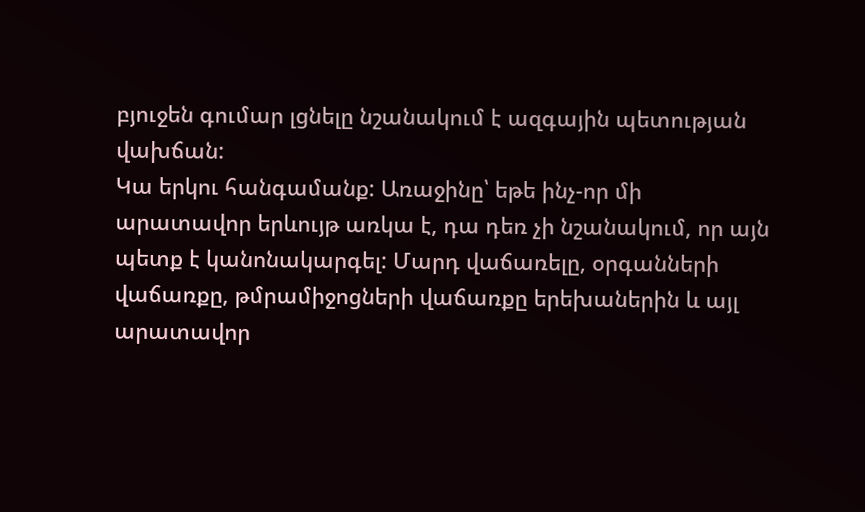բյուջեն գումար լցնելը նշանակում է ազգային պետության վախճան:
Կա երկու հանգամանք: Առաջինը՝ եթե ինչ-որ մի արատավոր երևույթ առկա է, դա դեռ չի նշանակում, որ այն պետք է կանոնակարգել: Մարդ վաճառելը, օրգանների վաճառքը, թմրամիջոցների վաճառքը երեխաներին և այլ արատավոր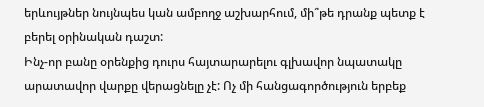երևույթներ նույնպես կան ամբողջ աշխարհում, մի՞թե դրանք պետք է բերել օրինական դաշտ:
Ինչ-որ բանը օրենքից դուրս հայտարարելու գլխավոր նպատակը արատավոր վարքը վերացնելը չէ: Ոչ մի հանցագործություն երբեք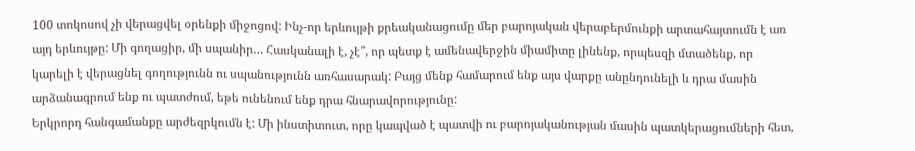100 տոկոսով չի վերացվել օրենքի միջոցով: Ինչ-որ երևույթի քրեականացումը մեր բարոյական վերաբերմունքի արտահայտումն է առ այդ երևույթը: Մի գողացիր, մի սպանիր… Հասկանալի է, չէ՞, որ պետք է ամենավերջին միամիտը լինենք, որպեսզի մտածենք, որ կարելի է վերացնել գողությունն ու սպանությունն առհասարակ: Բայց մենք համարում ենք այս վարքը անընդունելի և դրա մասին արձանագրում ենք ու պատժում, եթե ունենում ենք դրա հնարավորությունը:
Երկրորդ հանգամանքը արժեզրկումն է: Մի ինստիտուտ, որը կապված է պատվի ու բարոյականության մասին պատկերացումների հետ,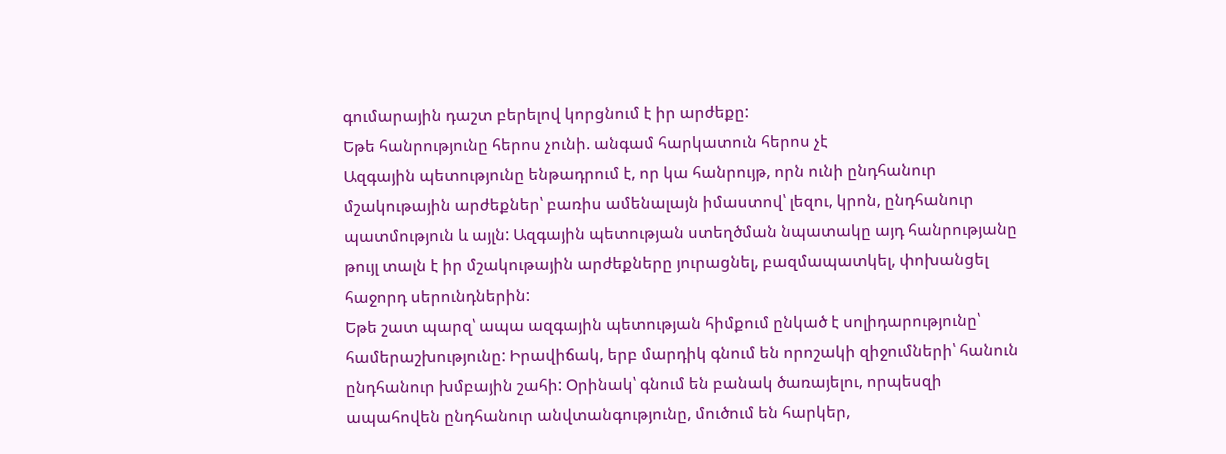գումարային դաշտ բերելով կորցնում է իր արժեքը:
Եթե հանրությունը հերոս չունի. անգամ հարկատուն հերոս չէ
Ազգային պետությունը ենթադրում է, որ կա հանրույթ, որն ունի ընդհանուր մշակութային արժեքներ՝ բառիս ամենալայն իմաստով՝ լեզու, կրոն, ընդհանուր պատմություն և այլն: Ազգային պետության ստեղծման նպատակը այդ հանրությանը թույլ տալն է իր մշակութային արժեքները յուրացնել, բազմապատկել, փոխանցել հաջորդ սերունդներին:
Եթե շատ պարզ՝ ապա ազգային պետության հիմքում ընկած է սոլիդարությունը՝ համերաշխությունը: Իրավիճակ, երբ մարդիկ գնում են որոշակի զիջումների՝ հանուն ընդհանուր խմբային շահի: Օրինակ՝ գնում են բանակ ծառայելու, որպեսզի ապահովեն ընդհանուր անվտանգությունը, մուծում են հարկեր,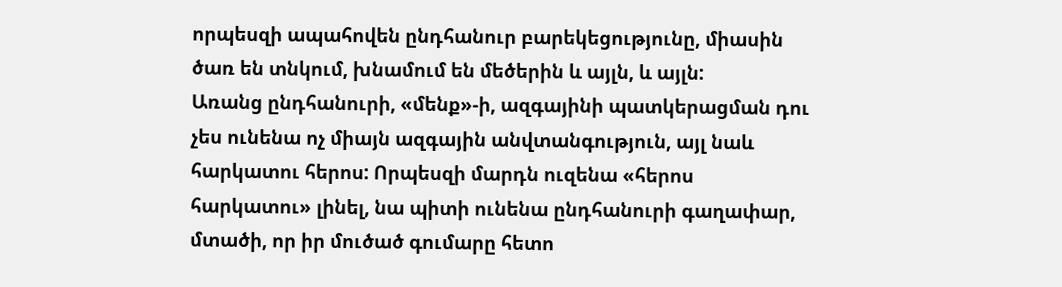որպեսզի ապահովեն ընդհանուր բարեկեցությունը, միասին ծառ են տնկում, խնամում են մեծերին և այլն, և այլն:
Առանց ընդհանուրի, «մենք»-ի, ազգայինի պատկերացման դու չես ունենա ոչ միայն ազգային անվտանգություն, այլ նաև հարկատու հերոս: Որպեսզի մարդն ուզենա «հերոս հարկատու» լինել, նա պիտի ունենա ընդհանուրի գաղափար, մտածի, որ իր մուծած գումարը հետո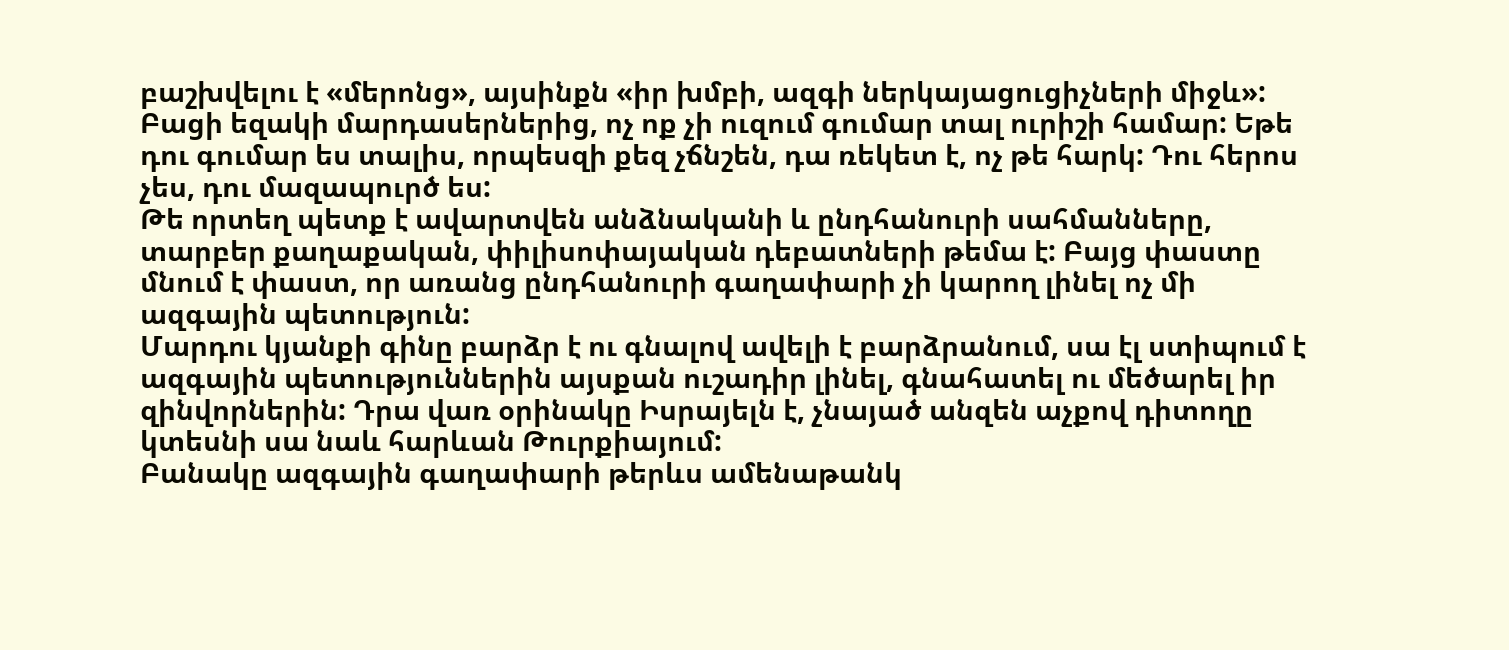բաշխվելու է «մերոնց», այսինքն «իր խմբի, ազգի ներկայացուցիչների միջև»: Բացի եզակի մարդասերներից, ոչ ոք չի ուզում գումար տալ ուրիշի համար: Եթե դու գումար ես տալիս, որպեսզի քեզ չճնշեն, դա ռեկետ է, ոչ թե հարկ: Դու հերոս չես, դու մազապուրծ ես:
Թե որտեղ պետք է ավարտվեն անձնականի և ընդհանուրի սահմանները, տարբեր քաղաքական, փիլիսոփայական դեբատների թեմա է: Բայց փաստը մնում է փաստ, որ առանց ընդհանուրի գաղափարի չի կարող լինել ոչ մի ազգային պետություն:
Մարդու կյանքի գինը բարձր է ու գնալով ավելի է բարձրանում, սա էլ ստիպում է ազգային պետություններին այսքան ուշադիր լինել, գնահատել ու մեծարել իր զինվորներին: Դրա վառ օրինակը Իսրայելն է, չնայած անզեն աչքով դիտողը կտեսնի սա նաև հարևան Թուրքիայում:
Բանակը ազգային գաղափարի թերևս ամենաթանկ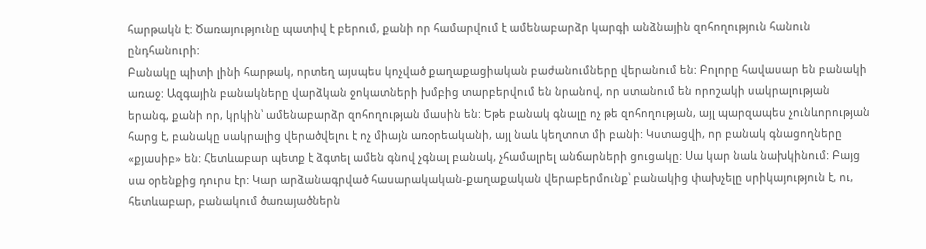հարթակն է: Ծառայությունը պատիվ է բերում, քանի որ համարվում է ամենաբարձր կարգի անձնային զոհողություն հանուն ընդհանուրի:
Բանակը պիտի լինի հարթակ, որտեղ այսպես կոչված քաղաքացիական բաժանումները վերանում են: Բոլորը հավասար են բանակի առաջ: Ազգային բանակները վարձկան ջոկատների խմբից տարբերվում են նրանով, որ ստանում են որոշակի սակրալության երանգ, քանի որ, կրկին՝ ամենաբարձր զոհողության մասին են: Եթե բանակ գնալը ոչ թե զոհողության, այլ պարզապես չունևորության հարց է, բանակը սակրալից վերածվելու է ոչ միայն առօրեականի, այլ նաև կեղտոտ մի բանի: Կստացվի, որ բանակ գնացողները «քյասիբ» են: Հետևաբար պետք է ձգտել ամեն գնով չգնալ բանակ, չհամալրել անճարների ցուցակը: Սա կար նաև նախկինում: Բայց սա օրենքից դուրս էր: Կար արձանագրված հասարակական-քաղաքական վերաբերմունք՝ բանակից փախչելը սրիկայություն է, ու, հետևաբար, բանակում ծառայածներն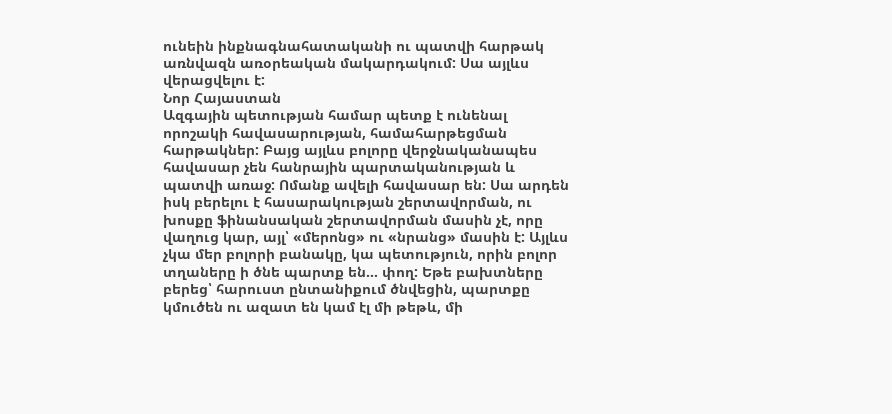ունեին ինքնագնահատականի ու պատվի հարթակ առնվազն առօրեական մակարդակում: Սա այլևս վերացվելու է:
Նոր Հայաստան
Ազգային պետության համար պետք է ունենալ որոշակի հավասարության, համահարթեցման հարթակներ: Բայց այլևս բոլորը վերջնականապես հավասար չեն հանրային պարտականության և պատվի առաջ: Ոմանք ավելի հավասար են: Սա արդեն իսկ բերելու է հասարակության շերտավորման, ու խոսքը ֆինանսական շերտավորման մասին չէ, որը վաղուց կար, այլ՝ «մերոնց» ու «նրանց» մասին է: Այլևս չկա մեր բոլորի բանակը, կա պետություն, որին բոլոր տղաները ի ծնե պարտք են… փող: Եթե բախտները բերեց՝ հարուստ ընտանիքում ծնվեցին, պարտքը կմուծեն ու ազատ են կամ էլ մի թեթև, մի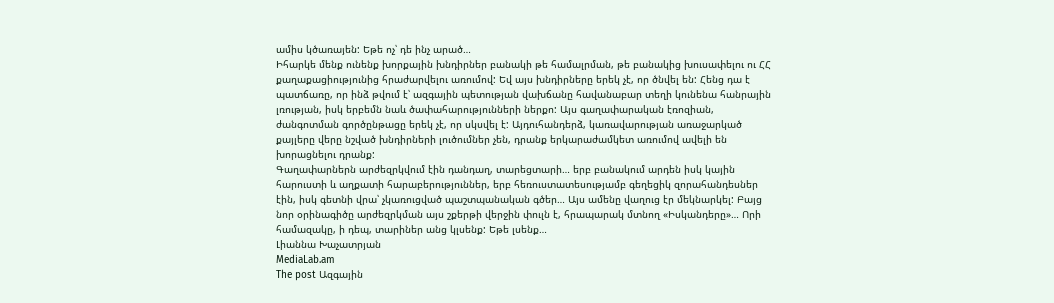ամիս կծառայեն: Եթե ոչ՝ դե ինչ արած…
Իհարկե մենք ունենք խորքային խնդիրներ բանակի թե համալրման, թե բանակից խուսափելու ու ՀՀ քաղաքացիությունից հրաժարվելու առումով: Եվ այս խնդիրները երեկ չէ, որ ծնվել են: Հենց դա է պատճառը, որ ինձ թվում է՝ ազգային պետության վախճանը հավանաբար տեղի կունենա հանրային լռության, իսկ երբեմն նաև ծափահարությունների ներքո: Այս գաղափարական էռոզիան, ժանգոտման գործընթացը երեկ չէ, որ սկսվել է: Այդուհանդերձ, կառավարության առաջարկած քայլերը վերը նշված խնդիրների լուծումներ չեն, դրանք երկարաժամկետ առումով ավելի են խորացնելու դրանք:
Գաղափարներն արժեզրկվում էին դանդաղ, տարեցտարի… երբ բանակում արդեն իսկ կային հարուստի և աղքատի հարաբերություններ, երբ հեռուստատեսությամբ գեղեցիկ զորահանդեսներ էին, իսկ գետնի վրա՝ չկառուցված պաշտպանական գծեր… Այս ամենը վաղուց էր մեկնարկել: Բայց նոր օրինագիծը արժեզրկման այս շքերթի վերջին փուլն է, հրապարակ մտնող «Իսկանդերը»… Որի համազակը, ի դեպ, տարիներ անց կլսենք: Եթե լսենք…
Լիաննա Խաչատրյան
MediaLab.am
The post Ազգային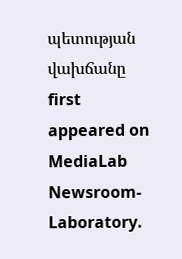պետության վախճանը first appeared on MediaLab Newsroom-Laboratory.